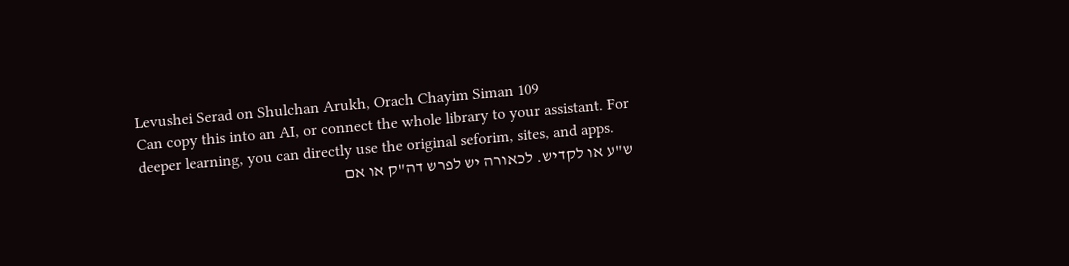Levushei Serad on Shulchan Arukh, Orach Chayim Siman 109
Can copy this into an AI, or connect the whole library to your assistant. For deeper learning, you can directly use the original seforim, sites, and apps.
ש"ע או לקדיש. לכאורה יש לפרש דה"ק או אם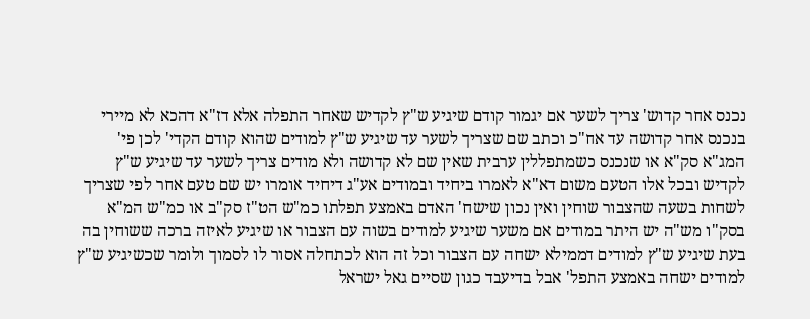נכנס אחר קדוש' צריך לשער אם יגמור קודם שיגיע ש"ץ לקדיש שאחר התפלה אלא דז"א דהכא לא מיירי בנכנס אחר קדושה עד אח"כ וכתב שם שצריך לשער עד שיגיע ש"ץ למודים שהוא קודם הקדי' לכן פי' המג"א סק"א או שנכנס כשמתפללין ערבית שאין שם לא קדושה ולא מודים צריך לשער עד שיגיע ש"ץ לקדיש ובכל אלו הטעם משום דא"א לאמרו ביחיד ובמודים אע"ג דיחיד אומרו יש שם טעם אחר לפי שצריך לשחות בשעה שהצבור שוחין ואין נכון שישח' האדם באמצע תפלתו כמ"ש הט"ז סק"ב או כמ"ש המ"א בסק"ו מש"ה יש היתר במודים אם משער שיגיע למודים בשוה עם הצבור או שיגיע לאיזה ברכה ששוחין בה בעת שיגיע ש"ץ למודים דממילא ישחה עם הצבור וכל זה הוא לכתחלה אסור לו לסמוך ולומר שכשיגיע ש"ץ למודים ישחה באמצע התפל' אבל בדיעבד כגון שסיים גאל ישראל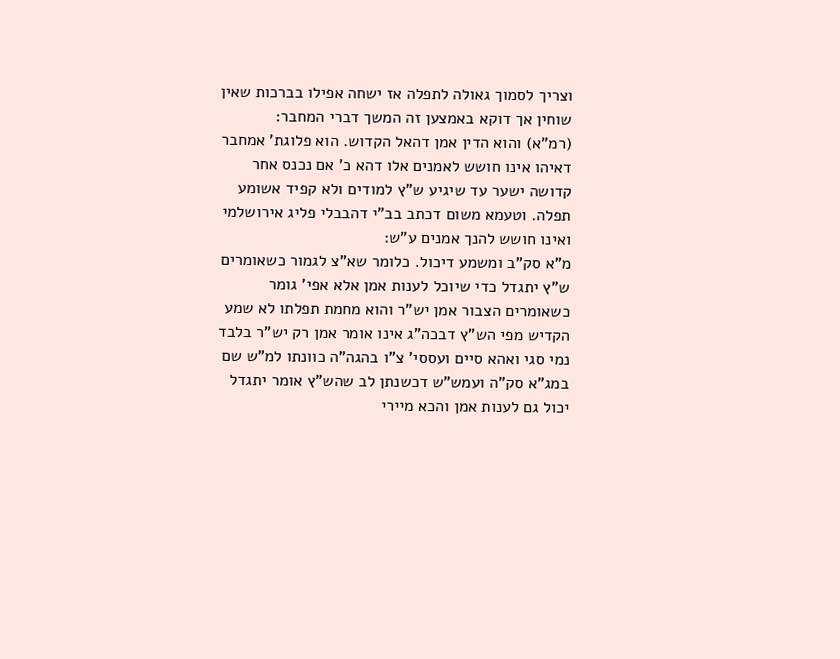וצריך לסמוך גאולה לתפלה אז ישחה אפילו בברכות שאין שוחין אך דוקא באמצען זה המשך דברי המחבר:
(רמ"א) והוא הדין אמן דהאל הקדוש. הוא פלוגת' אמחבר דאיהו אינו חושש לאמנים אלו דהא כ' אם נכנס אחר קדושה ישער עד שיגיע ש"ץ למודים ולא קפיד אשומע תפלה. וטעמא משום דכתב בב"י דהבבלי פליג אירושלמי ואינו חושש להנך אמנים ע"ש:
מ"א סק"ב ומשמע דיכול. כלומר שא"צ לגמור כשאומרים ש"ץ יתגדל כדי שיוכל לענות אמן אלא אפי' גומר כשאומרים הצבור אמן יש"ר והוא מחמת תפלתו לא שמע הקדיש מפי הש"ץ דבכה"ג אינו אומר אמן רק יש"ר בלבד נמי סגי ואהא סיים ועססי' צ"ו בהגה"ה כוונתו למ"ש שם במג"א סק"ה ועמש"ש דכשנתן לב שהש"ץ אומר יתגדל יכול גם לענות אמן והכא מיירי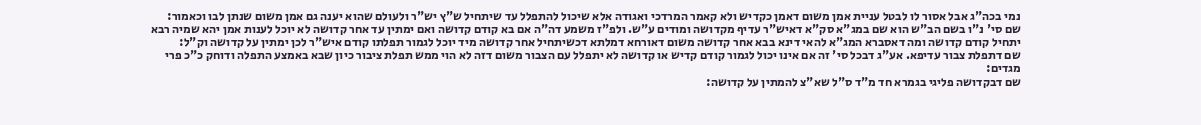נמי בכה"ג אבל אסור לו לבטל עניית אמן משום דאמן כקדיש ולא קאמר המרדכי ואגודה אלא שיכול להתפלל עד שיתחיל ש"ץ יש"ר ולעולם שהוא יענה גם אמן משום שנתן לבו וכאמור:
שם סי' נ"ו בשם הב"ש הוא שם במג"א סק"א דאיש"ר עדיף מקדושה ומודים ע"ש. ולפ"ז משמע דה"ה אם בא קודם קדושה ואם ימתין עד אחר קדושה לא יוכל לענות אמן יהא שמיה רבא יתחיל קודם קדושה ומה דאסברא המג"א להאי דינא בבא אחר קדושה משום דאורחא דמלתא דכשיתחיל אחר קדושה מיד יוכל לגמור תפלתו קודם איש"ר לכן ימתין על קדושה וק"ל:
שם דתפלת צבור עדיפא. אע"ג דבכל סי' זה אם אינו יכול לגמור קודם קדיש או קדושה לא יתפלל עם הצבור משום דזה לא הוי ממש תפלת ציבור כיון שבא באמצע התפלה ודוחק כ"כ פרי מגדים:
שם דבקדושה פליגי בגמרא חד מ"ד ס"ל שא"צ להמתין על קדושה: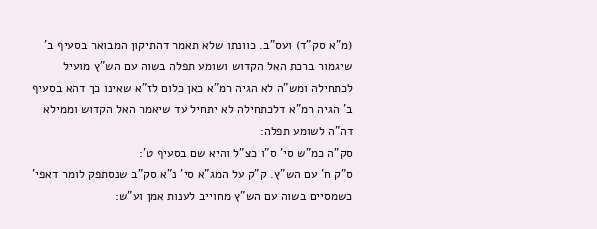(מ"א סק"ד) ועס"ב. כוונתו שלא תאמר דהתיקון המבואר בסעיף ב' שיגמור ברכת האל הקדוש ושומע תפלה בשוה עם הש"ץ מועיל לכתחילה ומש"ה לא הגיה רמ"א כאן כלום לז"א שאינו כך דהא בסעיף ב' הגיה רמ"א דלכתחילה לא יתחיל עד שיאמר האל הקדוש וממילא דה"ה לשומע תפלה:
סק"ה כמ"ש סי' ס"ו כצ"ל והיא שם בסעיף ט':
ס"ק ח' עם הש"ץ. ק"ק על המג"א סי' נ"א סק"ב שנסתפק לומר דאפי' כשמסיים בשוה עם הש"ץ מחוייב לענות אמן וע"ש: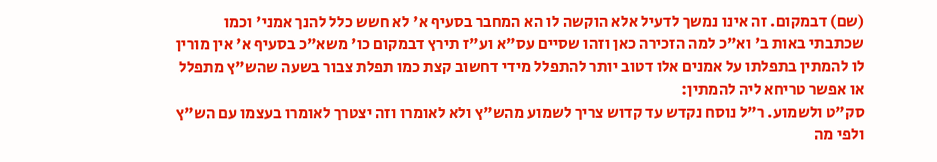(שם) דבמקום. זה אינו נמשך לדעיל אלא הוקשה לו הא המחבר בסעיף א' לא חשש כלל להנך אמני' וכמו שכתבתי באות ב' וא"כ למה הזכירה כאן וזהו שסיים עס"א וע"ז תירץ דבמקום כו' משא"כ בסעיף א' אין מורין לו להמתין בתפלתו על אמנים אלו דטוב יותר להתפלל מידי דחשוב קצת כמו תפלת צבור בשעה שהש"ץ מתפלל או אפשר טריחא ליה להמתין:
סק"ט ולשמוע. ר"ל נוסח נקדש עד קדוש צריך לשמוע מהש"ץ ולא לאומרו וזה יצטרך לאומרו בעצמו עם הש"ץ ולפי מה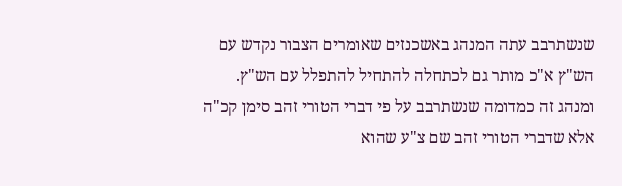שנשתרבב עתה המנהג באשכנזים שאומרים הצבור נקדש עם הש"ץ א"כ מותר גם לכתחלה להתחיל להתפלל עם הש"ץ. ומנהג זה כמדומה שנשתרבב על פי דברי הטורי זהב סימן קכ"ה אלא שדברי הטורי זהב שם צ"ע שהוא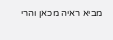מביא ראיה מכאן והרי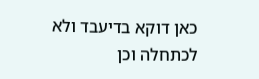כאן דוקא בדיעבד ולא לכתחלה וכן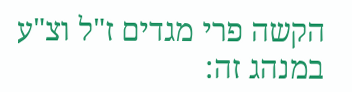הקשה פרי מגדים ז"ל וצ"ע במנהג זה: